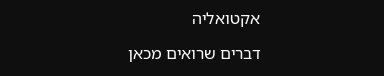אקטואליה

דברים שרואים מכאן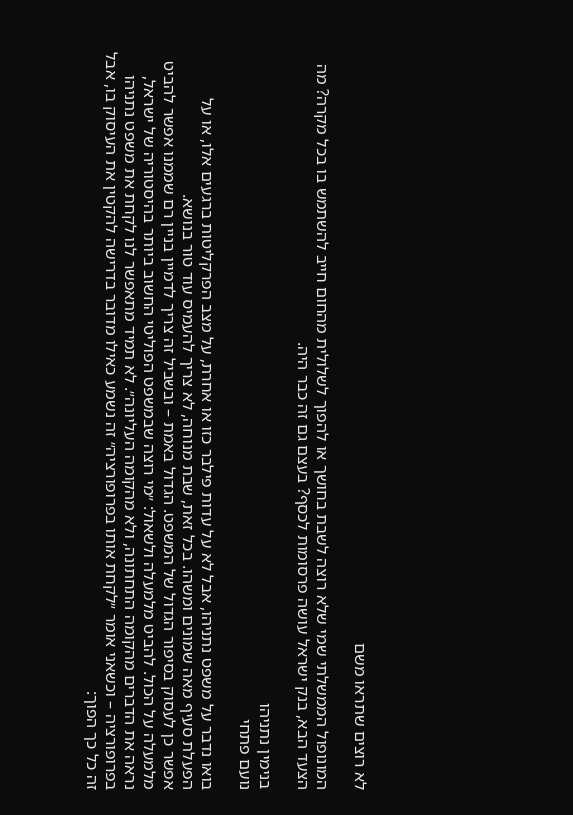לא רוצים שתראו משם

המונופול הממשלתי שמי שלא רוצה לשבת בחושך או להפוך לשלולית מהחום חייב להשתמש בו בכל מקרה? מה הצעד הבא, בנק ישראל עושה פרסומות לכסף? בעצם גם זה כבר היה.

בנימין נתניהו
נועם פתחי

בואו נדבר על משפט נתניהו, אבל לא על עדות פילבר כזו או אחרת, על מצב הפרקליטות ברגעים אלו, או על הפעלת סעיף מאה שמונים ומשהו. בכל זאת, שבת מנוחה, לא צריך להעמיס עוד טור בנושא.
אפשר כן לעסוק בסיפור הגדול של המשפט. הגדול באמת – ובשביל זה צריך לדמיין בניין רם שממנו אפשר להביט מלמעלה על הכול. להביט מלמעלה ולשאול: ״מי רוצה שבמשפט הפוליטי החשוב ביותר בהיסטוריה של ישראל, נראה את הדברים מהקומה התחתונה, ולא מהקומה העליונה״. לא תמיד מתאפשר לנו לקחת את משפט נתניהו בפרופורציה – וכשאני אומר ״לקחת אותו בפרופורציה״ זה נשמע כאילו מדובר בדרישה להקטין את העיסוק בו, אבל זה כל כך הפוך: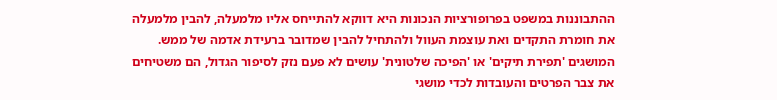ההתבוננות במשפט בפרופורציות הנכונות היא דווקא להתייחס אליו מלמעלה, להבין מלמעלה את חומרת התקדים ואת עוצמת העוול ולהתחיל להבין שמדובר ברעידת אדמה של ממש.
המושגים 'תפירת תיקים' או 'הפיכה שלטונית' עושים לא פעם נזק לסיפור הגדול, הם משטיחים את צבר הפרטים והעובדות לכדי מושגי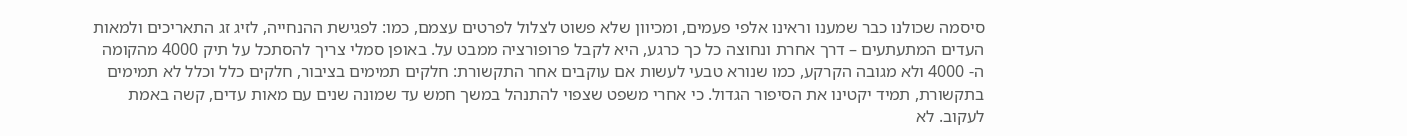סיסמה שכולנו כבר שמענו וראינו אלפי פעמים, ומכיוון שלא פשוט לצלול לפרטים עצמם, כמו: לפגישת ההנחייה, לזיג זג התאריכים ולמאות העדים המתעתעים – דרך אחרת ונחוצה כל כך כרגע, היא לקבל פרופורציה ממבט על. באופן סמלי צריך להסתכל על תיק 4000 מהקומה ה- 4000 ולא מגובה הקרקע, כמו שנורא טבעי לעשות אם עוקבים אחר התקשורת: חלקים תמימים בציבור, חלקים כלל וכלל לא תמימים בתקשורת, תמיד יקטינו את הסיפור הגדול. כי אחרי משפט שצפוי להתנהל במשך חמש עד שמונה שנים עם מאות עדים, קשה באמת לעקוב. לא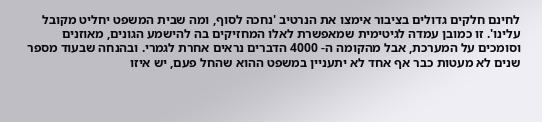לחינם חלקים גדולים בציבור אימצו את הנרטיב 'נחכה לסוף, ומה שבית המשפט יחליט מקובל עלינו'. זו כמובן עמדה לגיטימית שמאפשרת לאלו המחזיקים בה להישמע הגונים, מאוזנים וסומכים על המערכת, אבל מהקומה ה- 4000 הדברים נראים אחרת לגמרי. ובהנחה שבעוד מספר שנים לא מעטות כבר אף אחד לא יתעניין במשפט ההוא שהחל פעם, יש איזו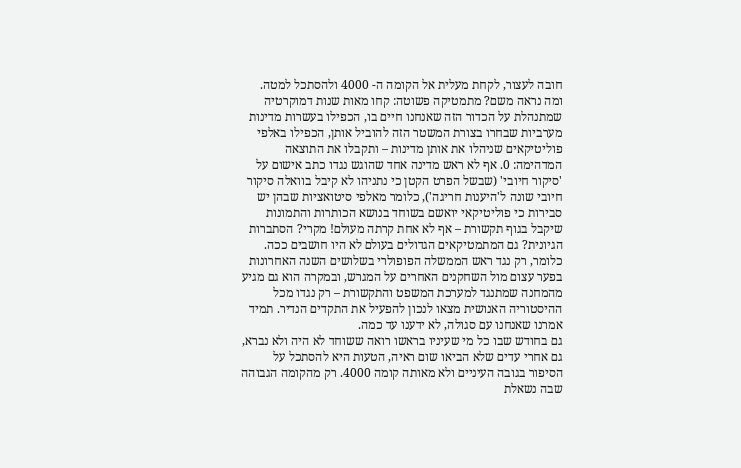חובה לעצור, לקחת מעלית אל הקומה ה- 4000 ולהסתכל למטה.
ומה נראה משם? מתמטיקה פשוטה: קחו מאות שנות דמוקרטיה שמתנהלת על הכדור הזה שאנחנו חיים בו, הכפילו בעשרות מדינות מערביות שבחרו בצורת המשטר הזה להוביל אותן, הכפילו באלפי פוליטיקאים שניהלו את אותן מדינות – ותקבלו את התוצאה המדהימה: 0. אף לא ראש מדינה אחד שהוגש נגדו כתב אישום על 'סיקור חיובי' (שבשל הפרט הקטן כי נתניהו לא קיבל בוואלה סיקור חיובי שונה ל'היענות חריגה'), כלומר מאלפי סיטואציות שבהן יש סבירות כי פוליטיקאי יואשם בשוחד בנושא הכותרות והתמונות שיקבל בגוף תקשורת – אף לא אחת קרתה מעולם! מקרי? הסתברות הגיונית? גם המתמטיקאים הגדולים בעולם לא היו חושבים ככה. כלומר, רק נגד ראש הממשלה הפופולרי בשלושים השנה האחרונות בפער עצום מול השחקנים האחרים על המגרש, ובמקרה הוא גם מגיע מהמחנה שמתנגד למערכת המשפט והתקשורת – רק נגדו מכל ההיסטוריה האנושית מצאו לנכון להפעיל את התקדים הנדיר. תמיד אמרנו שאנחנו עם סגולה, לא ידענו עד כמה.
גם בחודש שבו כל מי שעיניו בראשו רואה ששוחד לא היה ולא נברא, גם אחרי עדים שלא הביאו שום ראיה, הטעות היא להסתכל על הסיפור בגובה העיניים ולא מאותה קומה 4000. רק מהקומה הגבוהה שבה נשאלת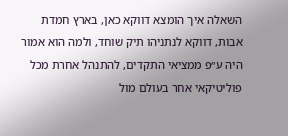השאלה איך הומצא דווקא כאן, בארץ חמדת אבות, דווקא לנתניהו תיק שוחד, ולמה הוא אמור היה ע״פ ממציאי התקדים, להתנהל אחרת מכל פוליטיקאי אחר בעולם מול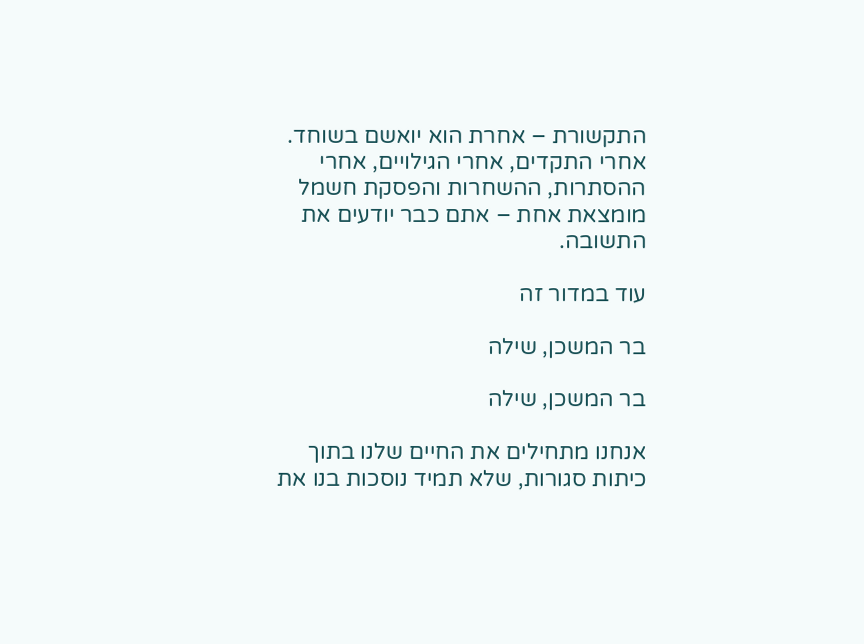התקשורת – אחרת הוא יואשם בשוחד.
אחרי התקדים, אחרי הגילויים, אחרי ההסתרות, ההשחרות והפסקת חשמל מומצאת אחת – אתם כבר יודעים את התשובה.

עוד במדור זה

בר המשכן, שילה

בר המשכן, שילה

אנחנו מתחילים את החיים שלנו בתוך כיתות סגורות, שלא תמיד נוסכות בנו את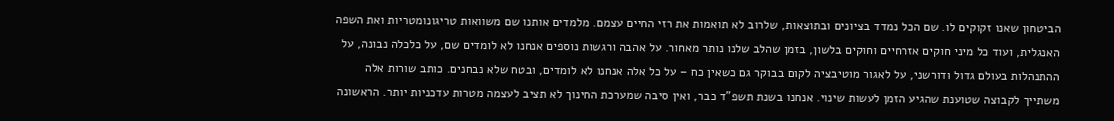הביטחון שאנו זקוקים לו. שם הכל נמדד בציונים ובתוצאות, שלרוב לא תואמות את רזי החיים עצמם. מלמדים אותנו שם משוואות טריגונומטריות ואת השפה האנגלית, ועוד כל מיני חוקים אזרחיים וחוקים בלשון, בזמן שהלב שלנו נותר מאחור. על אהבה ורגשות נוספים אנחנו לא לומדים שם, על כלכלה נבונה, על ההתנהלות בעולם גדול ודורשני, על לאגור מוטיבציה לקום בבוקר גם כשאין כח – על כל אלה אנחנו לא לומדים, ובטח שלא נבחנים. כותב שורות אלה משתייך לקבוצה שטוענת שהגיע הזמן לעשות שינוי. אנחנו בשנת תשפ”ד כבר, ואין סיבה שמערכת החינוך לא תציב לעצמה מטרות עדכניות יותר. הראשונה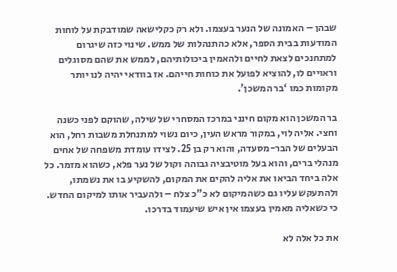שבהן – האמונה של הנער בעצמו. ולא רק כקלישאה שמודבקת על לוחות המודעות בבית הספר, אלא כהתנהלות של ממש. שינוי כזה שיגרום למתחנכים לצאת לחיים ולהאמין ביכולותיהם, לממש את שהם מסוגלים וראויים לו, להוציא לפועל את כוחות חייהם. אז בוודאי יהיה לנו יותר מקומות כמו ‘בר המשכן’.

בר המשכן הוא מקום חינני במרכז המסחרי של שילה, שהוקם לפני כשנה וחצי. אליה לוי, במקור מראש העין, כיום נשוי למתנחלת משבות רחל, הוא הבעלים של הבר-מסעדה, והוא רק בן 25. לצידו עומדת משפחה של אחים מנהלי ברים, והוא בעל מוטיבציה גבוהה וקול של נער פלא, כשהוא מזמר. כל אלה ביחד הביאו את אליה להקים את המקום, להשקיע בו את נשמתו, ולהתעקש עליו גם כשהמיקום לא כ”כ צלח – ולהעביר אותו למיקום החדש. כי כשאליה מאמין בעצמו אין איש שיעמוד בדרכו.

את כל אלה לא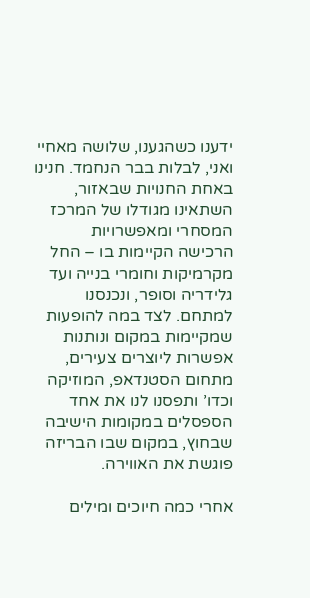ידענו כשהגענו, שלושה מאחיי ואני, לבלות בבר הנחמד. חנינו באחת החנויות שבאזור, השתאינו מגודלו של המרכז המסחרי ומאפשרויות הרכישה הקיימות בו – החל מקרמיקות וחומרי בנייה ועד גלידריה וסופר, ונכנסנו למתחם. לצד במה להופעות שמקיימות במקום ונותנות אפשרות ליוצרים צעירים, מתחום הסטנדאפ, המוזיקה וכדו’ ותפסנו לנו את אחד הספסלים במקומות הישיבה שבחוץ, במקום שבו הבריזה פוגשת את האווירה.

אחרי כמה חיוכים ומילים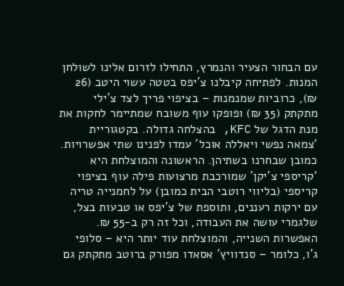עם הבחור הצעיר והנמרץ, התחילו לזרום אלינו לשולחן המנות. לפתיחה קיבלנו צ’יפס בטטה עשוי היטב (26 ₪), כרוביות שמנמנות – בציפוי פריך לצד צ’ילי מתקתק (35 ₪) ופופקו עוף משובח שמתיימר לחקות את מנת הדגל של KFC, בהצלחה גדולה. בקטגוריית ‘צמאה נפשי ויאללה אוכל’ עמדו לפנינו שתי אפשרויות. כמובן שבחרנו בשתיהן. הראשונה והמוצלחת היא ‘קריספי צ’יקן’ שמורכבת מרצועות פילה עוף בציפוי קריספי (בליווי רוטבי הבית כמובן) על לחמנייה טריה עם ירקות רעננים, ותוספת של צ’יפס או טבעות בצל, שלגמרי עושה את העבודה, וכל זה רק ב-55 ₪. האפשרות השנייה, והמוצלחת עוד יותר היא – סלופי ג’ו, כלומר – סנדוויץ’ אסאדו מפורק ברוטב מתקתק גם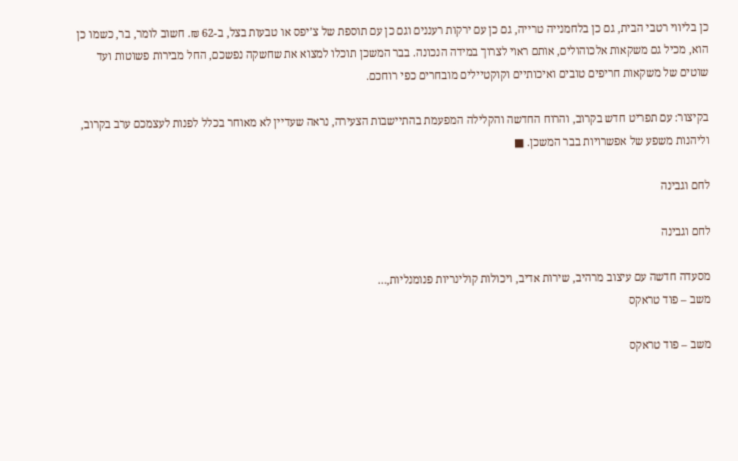כן בליווי רטבי הבית, גם כן בלחמנייה טרייה, גם כן עם ירקות רעננים וגם כן עם תוספת של צ’יפס או טבעות בצל, ב-62 ₪. חשוב לומר, בר, כשמו כן הוא, מכיל גם משקאות אלכוהולים, אותם ראוי לצרוך במידה הנכונה. בבר המשכן תוכלו למצוא את שחשקה נפשכם, החל מבירות פשוטות ועד שוטים של משקאות חריפים טובים ואיכותיים וקוקטיילים מובחרים כפי רוחכם.

בקיצור: עם תפריט חדש בקרוב, והרוח החדשה והקלילה המפעמת בהתיישבות הצעירה, נראה שעדיין לא מאוחר בכלל לפנות לעצמכם ערב בקרוב, וליהנות משפע של אפשרויות בבר המשכן. ■

לחם וגבינה

לחם וגבינה

מסעדה חדשה עם עיצוב מרהיב, שירות אדיב, ויכולות קולינריות פנומנליות,…
משב – פוד טראקס

משב – פוד טראקס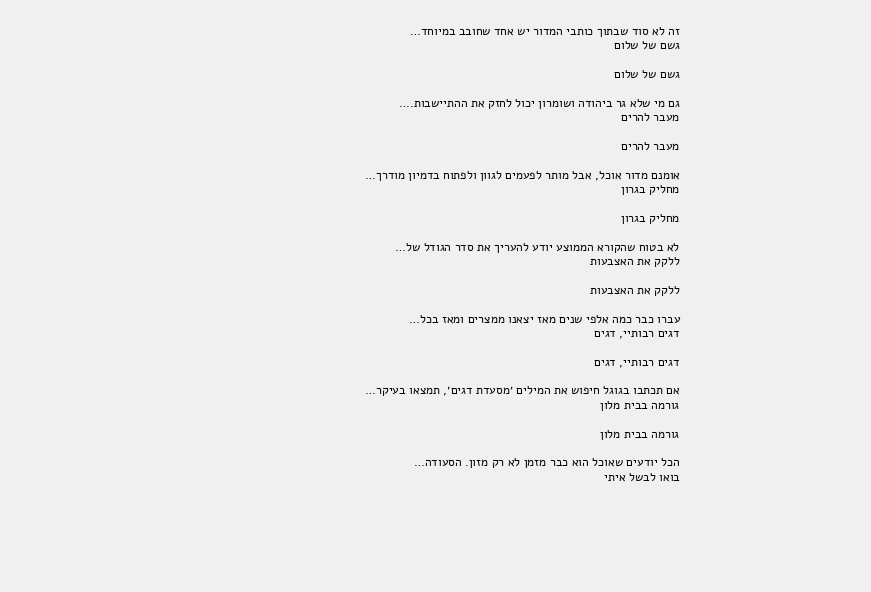זה לא סוד שבתוך כותבי המדור יש אחד שחובב במיוחד…
גשם של שלום

גשם של שלום

גם מי שלא גר ביהודה ושומרון יכול לחזק את ההתיישבות.…
מעבר להרים

מעבר להרים

אומנם מדור אוכל, אבל מותר לפעמים לגוון ולפתוח בדמיון מודרך…
מחליק בגרון

מחליק בגרון

לא בטוח שהקורא הממוצע יודע להעריך את סדר הגודל של…
ללקק את האצבעות

ללקק את האצבעות

עברו כבר כמה אלפי שנים מאז יצאנו ממצרים ומאז בכל…
דגים רבותיי, דגים

דגים רבותיי, דגים

אם תכתבו בגוגל חיפוש את המילים ׳מסעדת דגים׳, תמצאו בעיקר…
גורמה בבית מלון

גורמה בבית מלון

הכל יודעים שאוכל הוא כבר מזמן לא רק מזון. הסעודה…
בואו לבשל איתי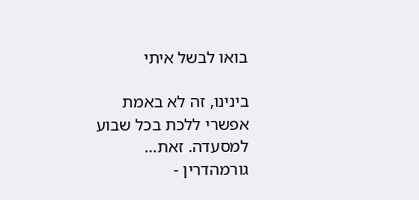בואו לבשל איתי

בינינו, זה לא באמת אפשרי ללכת בכל שבוע למסעדה. זאת…
גורמהדרין -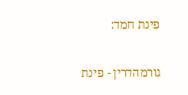פינת חמד:

גורמהדרין - פינת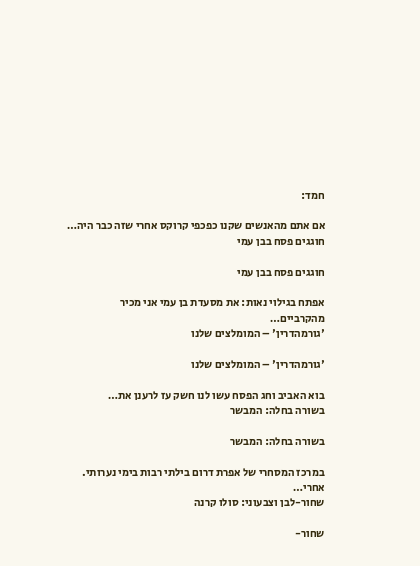חמד:

אם אתם מהאנשים שקנו כפכפי קרוקס אחרי שזה כבר היה…
חוגגים פסח בבן עמי

חוגגים פסח בבן עמי

אפתח בגילוי נאות: את מסעדת בן עמי אני מכיר מהקרביים…
'גורמהדרין' – המומלצים שלנו

'גורמהדרין' – המומלצים שלנו

בוא האביב וחג הפסח עשו לנו חשק עז לרענן את…
בשורה בחלה: המבשר

בשורה בחלה: המבשר

במרכז המסחרי של אפרת דרום בילתי רבות בימי נערותי. אחרי…
שחור-לבן וצבעוני: סולו קרנה

שחור-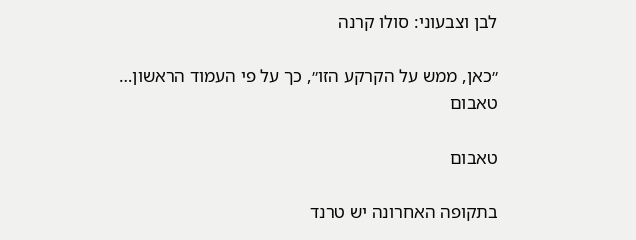לבן וצבעוני: סולו קרנה

״כאן, ממש על הקרקע הזו״, כך על פי העמוד הראשון…
טאבום

טאבום

בתקופה האחרונה יש טרנד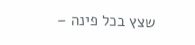שצץ בכל פינה –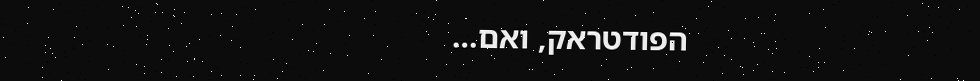הפודטראק, ואם…